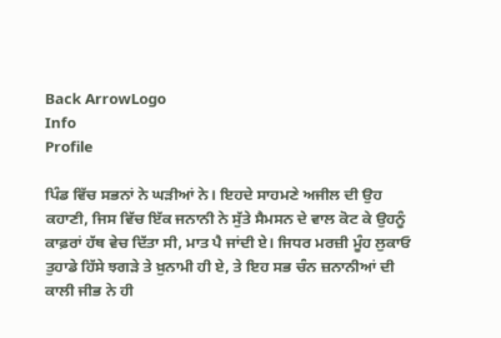Back ArrowLogo
Info
Profile

ਪਿੰਡ ਵਿੱਚ ਸਭਨਾਂ ਨੇ ਘੜੀਆਂ ਨੇ। ਇਹਦੇ ਸਾਹਮਣੇ ਅਜੀਲ ਦੀ ਉਹ ਕਹਾਣੀ, ਜਿਸ ਵਿੱਚ ਇੱਕ ਜਨਾਨੀ ਨੇ ਸੁੱਤੇ ਸੈਮਸਨ ਦੇ ਵਾਲ ਕੋਟ ਕੇ ਉਹਨੂੰ ਕਾਫ਼ਰਾਂ ਹੱਥ ਵੇਚ ਦਿੱਤਾ ਸੀ, ਮਾਤ ਪੈ ਜਾਂਦੀ ਏ। ਜਿਧਰ ਮਰਜ਼ੀ ਮੂੰਹ ਲੁਕਾਓ ਤੁਹਾਡੇ ਹਿੱਸੇ ਝਗੜੇ ਤੇ ਖ਼ੁਨਾਮੀ ਹੀ ਏ, ਤੇ ਇਹ ਸਭ ਚੰਨ ਜ਼ਨਾਨੀਆਂ ਦੀ ਕਾਲੀ ਜੀਭ ਨੇ ਹੀ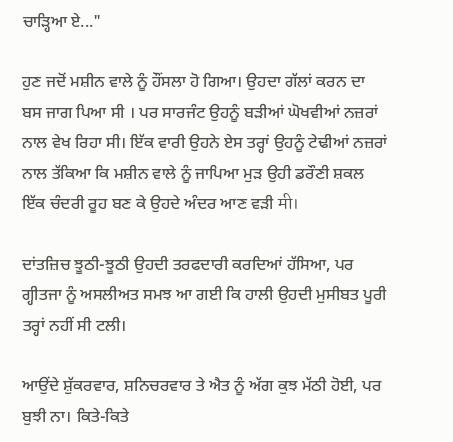ਚਾੜ੍ਹਿਆ ਏ..."

ਹੁਣ ਜਦੋਂ ਮਸ਼ੀਨ ਵਾਲੇ ਨੂੰ ਹੌਂਸਲਾ ਹੋ ਗਿਆ। ਉਹਦਾ ਗੱਲਾਂ ਕਰਨ ਦਾ ਬਸ ਜਾਗ ਪਿਆ ਸੀ । ਪਰ ਸਾਰਜੰਟ ਉਹਨੂੰ ਬੜੀਆਂ ਘੋਖਵੀਆਂ ਨਜ਼ਰਾਂ ਨਾਲ ਵੇਖ ਰਿਹਾ ਸੀ। ਇੱਕ ਵਾਰੀ ਉਹਨੇ ਏਸ ਤਰ੍ਹਾਂ ਉਹਨੂੰ ਟੇਢੀਆਂ ਨਜ਼ਰਾਂ ਨਾਲ ਤੱਕਿਆ ਕਿ ਮਸ਼ੀਨ ਵਾਲੇ ਨੂੰ ਜਾਪਿਆ ਮੁੜ ਉਹੀ ਡਰੌਣੀ ਸ਼ਕਲ ਇੱਕ ਚੰਦਰੀ ਰੂਹ ਬਣ ਕੇ ਉਹਦੇ ਅੰਦਰ ਆਣ ਵੜੀ मी।

ਦਾਂਤਜ਼ਿਚ ਝੂਠੀ-ਝੂਠੀ ਉਹਦੀ ਤਰਫਦਾਰੀ ਕਰਦਿਆਂ ਹੱਸਿਆ, ਪਰ ਗ੍ਹੀਤਜਾ ਨੂੰ ਅਸਲੀਅਤ ਸਮਝ ਆ ਗਈ ਕਿ ਹਾਲੀ ਉਹਦੀ ਮੁਸੀਬਤ ਪੂਰੀ ਤਰ੍ਹਾਂ ਨਹੀਂ ਸੀ ਟਲੀ।

ਆਉਂਦੇ ਸ਼ੁੱਕਰਵਾਰ, ਸ਼ਨਿਚਰਵਾਰ ਤੇ ਐਤ ਨੂੰ ਅੱਗ ਕੁਝ ਮੱਠੀ ਹੋਈ, ਪਰ ਬੁਝੀ ਨਾ। ਕਿਤੇ-ਕਿਤੇ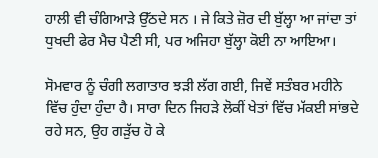ਹਾਲੀ ਵੀ ਚੰਗਿਆੜੇ ਉੱਠਦੇ ਸਨ । ਜੇ ਕਿਤੇ ਜ਼ੋਰ ਦੀ ਬੁੱਲ੍ਹਾ ਆ ਜਾਂਦਾ ਤਾਂ ਧੁਖਦੀ ਫੇਰ ਮੈਚ ਪੈਣੀ ਸੀ, ਪਰ ਅਜਿਹਾ ਬੁੱਲ੍ਹਾ ਕੋਈ ਨਾ ਆਇਆ।

ਸੋਮਵਾਰ ਨੂੰ ਚੰਗੀ ਲਗਾਤਾਰ ਝੜੀ ਲੱਗ ਗਈ, ਜਿਵੇਂ ਸਤੰਬਰ ਮਹੀਨੇ ਵਿੱਚ ਹੁੰਦਾ ਹੁੰਦਾ ਹੈ। ਸਾਰਾ ਦਿਨ ਜਿਹੜੇ ਲੋਕੀਂ ਖੇਤਾਂ ਵਿੱਚ ਮੱਕਈ ਸਾਂਭਦੇ ਰਹੇ ਸਨ, ਉਹ ਗੜੁੱਚ ਹੋ ਕੇ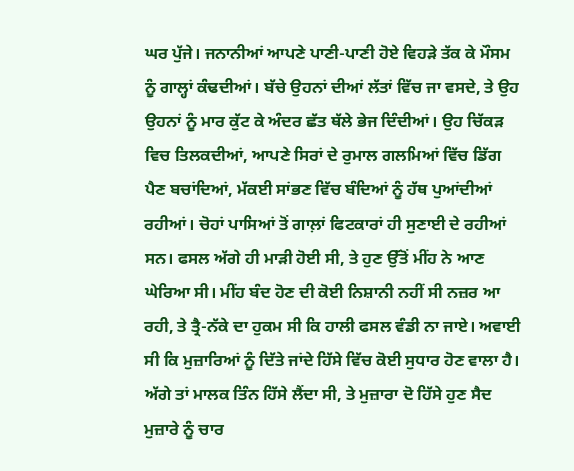ਘਰ ਪੁੱਜੇ। ਜਨਾਨੀਆਂ ਆਪਣੇ ਪਾਣੀ-ਪਾਣੀ ਹੋਏ ਵਿਹੜੇ ਤੱਕ ਕੇ ਮੌਸਮ ਨੂੰ ਗਾਲ੍ਹਾਂ ਕੰਢਦੀਆਂ। ਬੱਚੇ ਉਹਨਾਂ ਦੀਆਂ ਲੱਤਾਂ ਵਿੱਚ ਜਾ ਵਸਦੇ, ਤੇ ਉਹ ਉਹਨਾਂ ਨੂੰ ਮਾਰ ਕੁੱਟ ਕੇ ਅੰਦਰ ਛੱਤ ਥੱਲੇ ਭੇਜ ਦਿੰਦੀਆਂ। ਉਹ ਚਿੱਕੜ ਵਿਚ ਤਿਲਕਦੀਆਂ, ਆਪਣੇ ਸਿਰਾਂ ਦੇ ਰੁਮਾਲ ਗਲਮਿਆਂ ਵਿੱਚ ਡਿੱਗ ਪੈਣ ਬਚਾਂਦਿਆਂ, ਮੱਕਈ ਸਾਂਭਣ ਵਿੱਚ ਬੰਦਿਆਂ ਨੂੰ ਹੱਥ ਪੁਆਂਦੀਆਂ ਰਹੀਆਂ। ਚੋਹਾਂ ਪਾਸਿਆਂ ਤੋਂ ਗਾਲ਼ਾਂ ਫਿਟਕਾਰਾਂ ਹੀ ਸੁਣਾਈ ਦੇ ਰਹੀਆਂ ਸਨ। ਫਸਲ ਅੱਗੇ ਹੀ ਮਾੜੀ ਹੋਈ ਸੀ, ਤੇ ਹੁਣ ਉੱਤੋਂ ਮੀਂਹ ਨੇ ਆਣ ਘੇਰਿਆ ਸੀ। ਮੀਂਹ ਬੰਦ ਹੋਣ ਦੀ ਕੋਈ ਨਿਸ਼ਾਨੀ ਨਹੀਂ ਸੀ ਨਜ਼ਰ ਆ ਰਹੀ, ਤੇ ਤ੍ਰੈ-ਨੱਕੇ ਦਾ ਹੁਕਮ ਸੀ ਕਿ ਹਾਲੀ ਫਸਲ ਵੰਡੀ ਨਾ ਜਾਏ। ਅਵਾਈ ਸੀ ਕਿ ਮੁਜ਼ਾਰਿਆਂ ਨੂੰ ਦਿੱਤੇ ਜਾਂਦੇ ਹਿੱਸੇ ਵਿੱਚ ਕੋਈ ਸੁਧਾਰ ਹੋਣ ਵਾਲਾ ਹੈ। ਅੱਗੇ ਤਾਂ ਮਾਲਕ ਤਿੰਨ ਹਿੱਸੇ ਲੈਂਦਾ ਸੀ, ਤੇ ਮੁਜ਼ਾਰਾ ਦੋ ਹਿੱਸੇ ਹੁਣ ਸੈਦ ਮੁਜ਼ਾਰੇ ਨੂੰ ਚਾਰ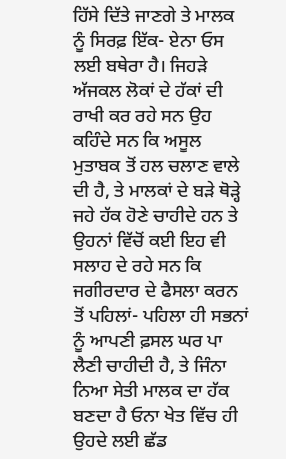ਹਿੱਸੇ ਦਿੱਤੇ ਜਾਣਗੇ ਤੇ ਮਾਲਕ ਨੂੰ ਸਿਰਫ਼ ਇੱਕ- ਏਨਾ ਓਸ ਲਈ ਬਥੇਰਾ ਹੈ। ਜਿਹੜੇ ਅੱਜਕਲ ਲੋਕਾਂ ਦੇ ਹੱਕਾਂ ਦੀ ਰਾਖੀ ਕਰ ਰਹੇ ਸਨ ਉਹ ਕਹਿੰਦੇ ਸਨ ਕਿ ਅਸੂਲ ਮੁਤਾਬਕ ਤੋਂ ਹਲ ਚਲਾਣ ਵਾਲੇ ਦੀ ਹੈ, ਤੇ ਮਾਲਕਾਂ ਦੇ ਬੜੇ ਥੋੜ੍ਹੇ ਜਹੇ ਹੱਕ ਹੋਣੇ ਚਾਹੀਦੇ ਹਨ ਤੇ ਉਹਨਾਂ ਵਿੱਚੋਂ ਕਈ ਇਹ ਵੀ ਸਲਾਹ ਦੇ ਰਹੇ ਸਨ ਕਿ ਜਗੀਰਦਾਰ ਦੇ ਫੈਸਲਾ ਕਰਨ ਤੋਂ ਪਹਿਲਾਂ- ਪਹਿਲਾ ਹੀ ਸਭਨਾਂ ਨੂੰ ਆਪਣੀ ਫ਼ਸਲ ਘਰ ਪਾ ਲੈਣੀ ਚਾਹੀਦੀ ਹੈ, ਤੇ ਜਿੰਨਾ ਨਿਆ ਸੇਤੀ ਮਾਲਕ ਦਾ ਹੱਕ ਬਣਦਾ ਹੈ ਓਨਾ ਖੇਤ ਵਿੱਚ ਹੀ ਉਹਦੇ ਲਈ ਛੱਡ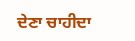ਦੇਣਾ ਚਾਹੀਦਾ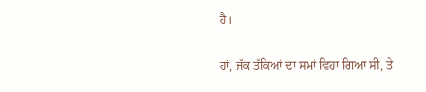ਹੈ।

ਹਾਂ, ਜੱਕ ਤੱਕਿਆਂ ਦਾ ਸਮਾਂ ਵਿਹਾ ਗਿਆ ਸੀ, ਤੇ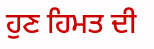ਹੁਣ ਹਿਮਤ ਦੀ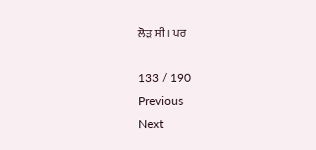ਲੋੜ ਸੀ। ਪਰ

133 / 190
Previous
Next